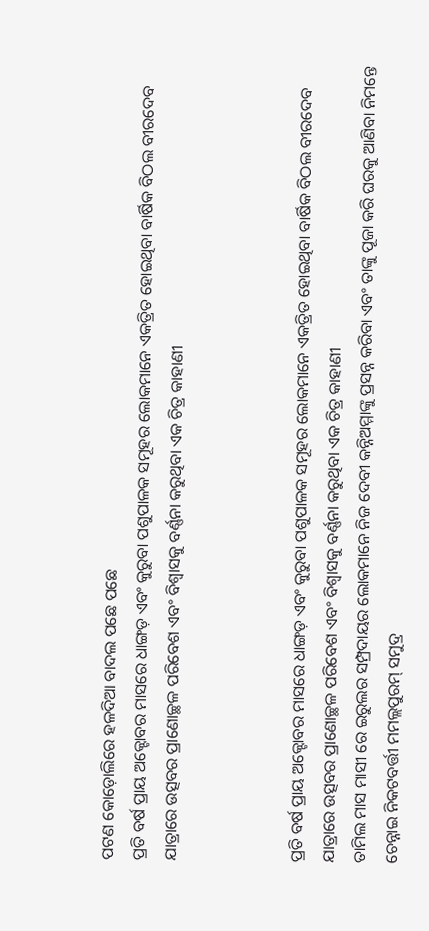ପଟଣ କୋଡ଼ୋଲିରେ ହଳଦିଆ ବାଦଲ ପଛେ ପଛେ
ପ୍ରତି ବର୍ଷ ପ୍ରାୟ ଅକ୍ଟୋବର ମାସରେ ଧାଙ୍ଗଡ଼ ଏବଂ କୁରୁବା ପଶୁପାଳକ ସମୂହର ଲୋକମାନେ ଏକତ୍ରିତ ହୋଇଥିବା ବାର୍ଷିକ ବିଠଲ ବୀରଦେବ ଯାତ୍ରାରେ ଉତ୍ସବର ପ୍ରାଣୋଚ୍ଛଳ ପରିବେଶ ଏବଂ ବିଶ୍ୱାସକୁ ବର୍ଣ୍ଣନା କରୁଥିବା ଏକ ଚିତ୍ର କାହାଣୀ



ପ୍ରତି ବର୍ଷ ପ୍ରାୟ ଅକ୍ଟୋବର ମାସରେ ଧାଙ୍ଗଡ଼ ଏବଂ କୁରୁବା ପଶୁପାଳକ ସମୂହର ଲୋକମାନେ ଏକତ୍ରିତ ହୋଇଥିବା ବାର୍ଷିକ ବିଠଲ ବୀରଦେବ ଯାତ୍ରାରେ ଉତ୍ସବର ପ୍ରାଣୋଚ୍ଛଳ ପରିବେଶ ଏବଂ ବିଶ୍ୱାସକୁ ବର୍ଣ୍ଣନା କରୁଥିବା ଏକ ଚିତ୍ର କାହାଣୀ
ତାମିଲ ମାସ ମାସୀ ରେ ଇରୁଲର ସମ୍ପ୍ରଦାୟର ଲୋକମାନେ ନିଜ ଦେବୀ କନ୍ନିଅମ୍ମାଙ୍କୁ ପ୍ରସନ୍ନ କରିବା ଏବଂ ତାଙ୍କୁ ପୂଜା କରି ଘରକୁ ଆଣିବା ନିମନ୍ତେ ଚେନ୍ନାଇ ନିକଟବର୍ତ୍ତୀ ମମଲ୍ଲପୁରମ୍ ସମୁଦ୍ର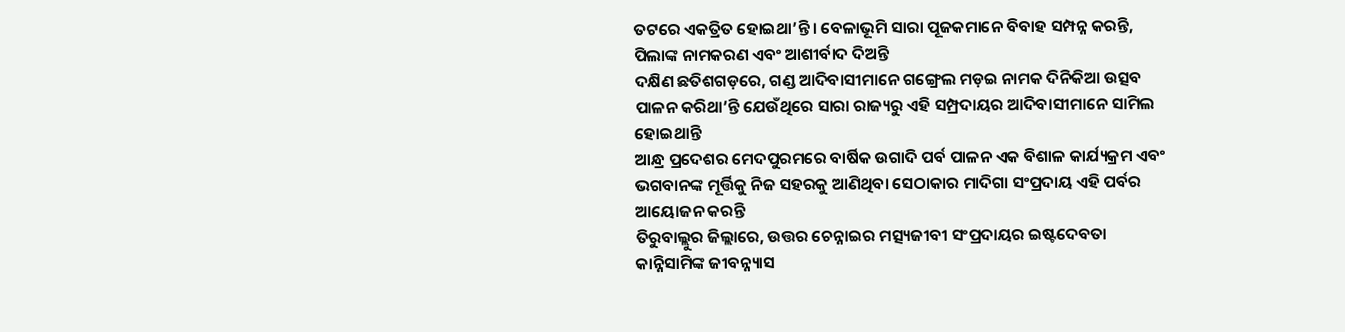ତଟରେ ଏକତ୍ରିତ ହୋଇଥା’ନ୍ତି। ବେଳାଭୂମି ସାରା ପୂଜକମାନେ ବିବାହ ସମ୍ପନ୍ନ କରନ୍ତି, ପିଲାଙ୍କ ନାମକରଣ ଏବଂ ଆଶୀର୍ବାଦ ଦିଅନ୍ତି
ଦକ୍ଷିଣ ଛତିଶଗଡ଼ରେ, ଗଣ୍ଡ ଆଦିବାସୀମାନେ ଗଙ୍ଗ୍ରେଲ ମଡ଼ଇ ନାମକ ଦିନିକିଆ ଉତ୍ସବ ପାଳନ କରିଥା’ନ୍ତି ଯେଉଁଥିରେ ସାରା ରାଜ୍ୟରୁ ଏହି ସମ୍ପ୍ରଦାୟର ଆଦିବାସୀମାନେ ସାମିଲ ହୋଇଥାନ୍ତି
ଆନ୍ଧ୍ର ପ୍ରଦେଶର ମେଦପୁରମରେ ବାର୍ଷିକ ଉଗାଦି ପର୍ବ ପାଳନ ଏକ ବିଶାଳ କାର୍ଯ୍ୟକ୍ରମ ଏବଂ ଭଗବାନଙ୍କ ମୂର୍ତ୍ତିକୁ ନିଜ ସହରକୁ ଆଣିଥିବା ସେଠାକାର ମାଦିଗା ସଂପ୍ରଦାୟ ଏହି ପର୍ବର ଆୟୋଜନ କରନ୍ତି
ତିରୁବାଲ୍ଲୁର ଜିଲ୍ଲାରେ, ଉତ୍ତର ଚେନ୍ନାଇର ମତ୍ସ୍ୟଜୀବୀ ସଂପ୍ରଦାୟର ଇଷ୍ଟଦେବତା କାନ୍ନିସାମିଙ୍କ ଜୀବନ୍ନ୍ୟାସ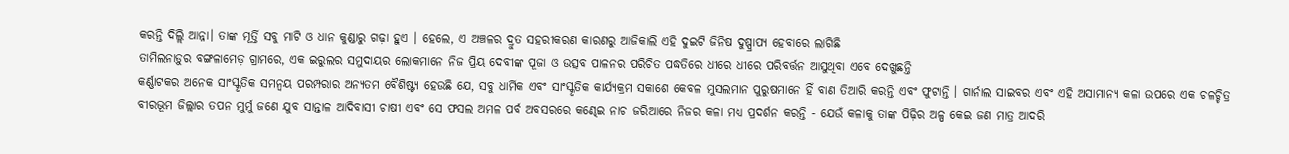କରନ୍ତି ଦିଲ୍ଲି ଆନ୍ନା। ତାଙ୍କ ମୂର୍ତ୍ତି ସବୁ ମାଟି ଓ ଧାନ କୁଣ୍ଡାରୁ ଗଢ଼ା ହୁଏ । ହେଲେ, ଏ ଅଞ୍ଚଳର ଦ୍ରୁତ ସହରୀକରଣ କାରଣରୁ ଆଜିକାଲି ଏହି ଦୁଇଟି ଜିନିଷ ଦୁଷ୍ପ୍ରାପ୍ୟ ହେବାରେ ଲାଗିଛି
ତାମିଲନାଡ଼ୁର ବଙ୍ଗଳାମେଡ଼ ଗ୍ରାମରେ, ଏକ ଇରୁଲର ସମୁଦାୟର ଲୋକମାନେ ନିଜ ପ୍ରିୟ ଦେବୀଙ୍କ ପୂଜା ଓ ଉତ୍ସବ ପାଳନର ପରିଚିତ ପଦ୍ଧତିରେ ଧୀରେ ଧୀରେ ପରିବର୍ତ୍ତନ ଆସୁଥିବା ଏବେ ଦେଖୁଛନ୍ତି
କର୍ଣ୍ଣାଟକର ଅନେକ ସାଂସ୍କୃତିକ ସମନ୍ୱୟ ପରମ୍ପରାର ଅନ୍ୟତମ ବୈଶିଷ୍ଟ୍ୟ ହେଉଛି ଯେ, ସବୁ ଧାର୍ମିକ ଏବଂ ସାଂସ୍କୃତିକ କାର୍ଯ୍ୟକ୍ରମ ସକାଶେ କେବଳ ମୁସଲମାନ ପୁରୁଷମାନେ ହିଁ ବାଣ ତିଆରି କରନ୍ତି ଏବଂ ଫୁଟାନ୍ତି । ଗାର୍ନାଲ ସାଇବର ଏବଂ ଏହି ଅସାମାନ୍ୟ କଳା ଉପରେ ଏକ ଚଳଚ୍ଚିତ୍ର
ବୀରଭୂମ ଜିଲ୍ଲାର ତପନ ମୁର୍ମୁ ଜଣେ ଯୁବ ସାନ୍ତାଳ ଆଦିବାସୀ ଚାଷୀ ଏବଂ ସେ ଫସଲ ଅମଳ ପର୍ବ ଅବସରରେ କଣ୍ଢେଇ ନାଚ ଜରିଆରେ ନିଜର କଳା ମଧ୍ୟ ପ୍ରଦର୍ଶନ କରନ୍ତି - ଯେଉଁ କଳାକୁ ତାଙ୍କ ପିଢ଼ିର ଅଳ୍ପ କେଇ ଜଣ ମାତ୍ର ଆଦରି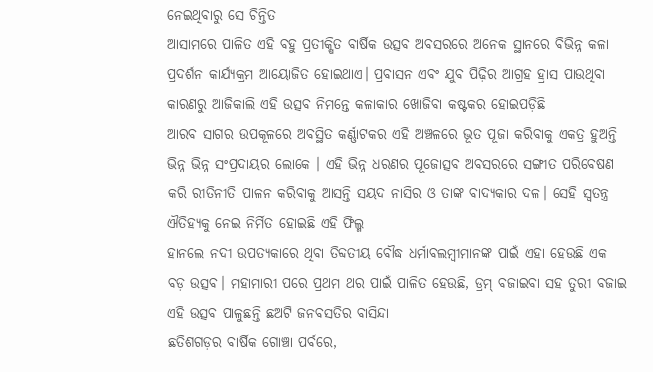ନେଇଥିବାରୁ ସେ ଚିନ୍ତିତ
ଆସାମରେ ପାଳିତ ଏହି ବହୁ ପ୍ରତୀକ୍ଷିତ ବାର୍ଷିକ ଉତ୍ସବ ଅବସରରେ ଅନେକ ସ୍ଥାନରେ ବିଭିନ୍ନ କଳା ପ୍ରଦର୍ଶନ କାର୍ଯ୍ୟକ୍ରମ ଆୟୋଜିତ ହୋଇଥାଏ। ପ୍ରବାସନ ଏବଂ ଯୁବ ପିଢ଼ିର ଆଗ୍ରହ ହ୍ରାସ ପାଉଥିବା କାରଣରୁ ଆଜିକାଲି ଏହି ଉତ୍ସବ ନିମନ୍ତେ କଳାକାର ଖୋଜିବା କଷ୍ଟକର ହୋଇପଡ଼ିଛି
ଆରବ ସାଗର ଉପକୂଳରେ ଅବସ୍ଥିତ କର୍ଣ୍ଣାଟକର ଏହି ଅଞ୍ଚଳରେ ଭୂତ ପୂଜା କରିବାକୁ ଏକତ୍ର ହୁଅନ୍ତି ଭିନ୍ନ ଭିନ୍ନ ସଂପ୍ରଦାୟର ଲୋକେ । ଏହି ଭିନ୍ନ ଧରଣର ପୂଜୋତ୍ସବ ଅବସରରେ ସଙ୍ଗୀତ ପରିବେଷଣ କରି ରୀତିନୀତି ପାଳନ କରିବାକୁ ଆସନ୍ତି ସୟଦ ନାସିର ଓ ତାଙ୍କ ବାଦ୍ୟକାର ଦଳ। ସେହି ସ୍ୱତନ୍ତ୍ର ଐତିହ୍ୟକୁ ନେଇ ନିର୍ମିତ ହୋଇଛି ଏହି ଫିଲ୍ମ
ହାନଲେ ନଦୀ ଉପତ୍ୟକାରେ ଥିବା ତିବ୍ଦତୀୟ ବୌଦ୍ଧ ଧର୍ମାବଲମ୍ବୀମାନଙ୍କ ପାଇଁ ଏହା ହେଉଛି ଏକ ବଡ଼ ଉତ୍ସବ। ମହାମାରୀ ପରେ ପ୍ରଥମ ଥର ପାଇଁ ପାଳିତ ହେଉଛି, ଡ୍ରମ୍ ବଜାଇବା ସହ ତୁରୀ ବଜାଇ ଏହି ଉତ୍ସବ ପାଳୁଛନ୍ତି ଛଅଟି ଜନବସତିର ବାସିନ୍ଦା
ଛତିଶଗଡ଼ର ବାର୍ଷିକ ଗୋଞ୍ଚା ପର୍ବରେ,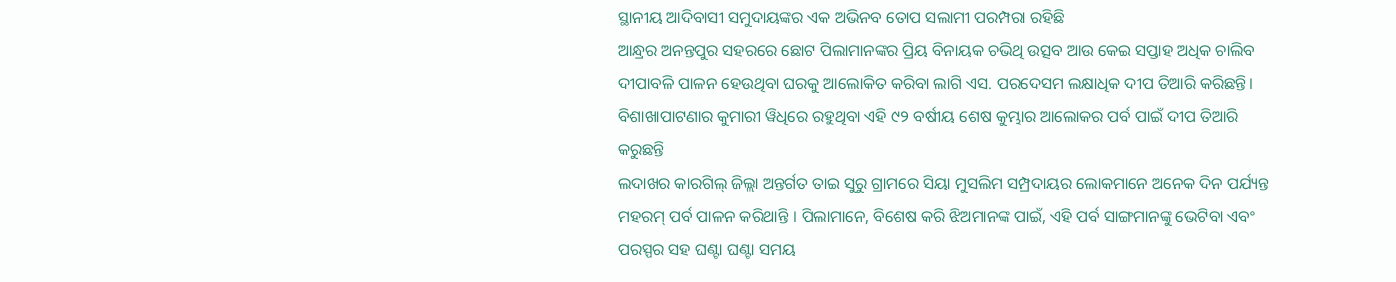ସ୍ଥାନୀୟ ଆଦିବାସୀ ସମୁଦାୟଙ୍କର ଏକ ଅଭିନବ ତୋପ ସଲାମୀ ପରମ୍ପରା ରହିଛି
ଆନ୍ଧ୍ରର ଅନନ୍ତପୁର ସହରରେ ଛୋଟ ପିଲାମାନଙ୍କର ପ୍ରିୟ ବିନାୟକ ଚଭିଥି ଉତ୍ସବ ଆଉ କେଇ ସପ୍ତାହ ଅଧିକ ଚାଲିବ
ଦୀପାବଳି ପାଳନ ହେଉଥିବା ଘରକୁ ଆଲୋକିତ କରିବା ଲାଗି ଏସ. ପରଦେସମ ଲକ୍ଷାଧିକ ଦୀପ ତିଆରି କରିଛନ୍ତି। ବିଶାଖାପାଟଣାର କୁମାରୀ ୱିଧିରେ ରହୁଥିବା ଏହି ୯୨ ବର୍ଷୀୟ ଶେଷ କୁମ୍ଭାର ଆଲୋକର ପର୍ବ ପାଇଁ ଦୀପ ତିଆରି କରୁଛନ୍ତି
ଲଦାଖର କାରଗିଲ୍ ଜିଲ୍ଲା ଅନ୍ତର୍ଗତ ତାଇ ସୁରୁ ଗ୍ରାମରେ ସିୟା ମୁସଲିମ ସମ୍ପ୍ରଦାୟର ଲୋକମାନେ ଅନେକ ଦିନ ପର୍ଯ୍ୟନ୍ତ ମହରମ୍ ପର୍ବ ପାଳନ କରିଥାନ୍ତି । ପିଲାମାନେ, ବିଶେଷ କରି ଝିଅମାନଙ୍କ ପାଇଁ, ଏହି ପର୍ବ ସାଙ୍ଗମାନଙ୍କୁ ଭେଟିବା ଏବଂ ପରସ୍ପର ସହ ଘଣ୍ଟା ଘଣ୍ଟା ସମୟ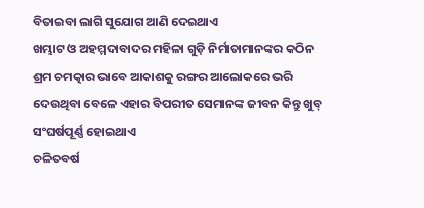ବିତାଇବା ଲାଗି ସୁଯୋଗ ଆଣି ଦେଇଥାଏ
ଖମ୍ଭାଟ ଓ ଅହମ୍ମଦାବାଦର ମହିଳା ଗୁଡ଼ି ନିର୍ମାତାମାନଙ୍କର କଠିନ ଶ୍ରମ ଚମତ୍କାର ଭାବେ ଆକାଶକୁ ରଙ୍ଗର ଆଲୋକରେ ଭରି ଦେଉଥିବା ବେଳେ ଏହାର ବିପରୀତ ସେମାନଙ୍କ ଜୀବନ କିନ୍ତୁ ଖୁବ୍ ସଂଘର୍ଷପୂର୍ଣ୍ଣ ହୋଇଥାଏ
ଚଳିତବର୍ଷ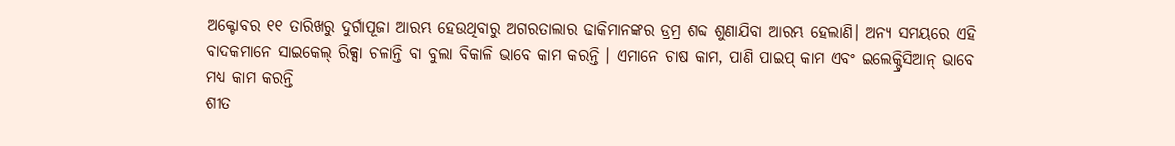ଅକ୍ଟୋବର ୧୧ ତାରିଖରୁ ଦୁର୍ଗାପୂଜା ଆରମ୍ଭ ହେଉଥିବାରୁ ଅଗରତାଲାର ଢାକିମାନଙ୍କର ଡ୍ରମ୍ର ଶବ୍ଦ ଶୁଣାଯିବା ଆରମ୍ଭ ହେଲାଣି। ଅନ୍ୟ ସମୟରେ ଏହି ବାଦକମାନେ ସାଇକେଲ୍ ରିକ୍ସା ଚଳାନ୍ତି ବା ବୁଲା ବିକାଳି ଭାବେ କାମ କରନ୍ତି । ଏମାନେ ଚାଷ କାମ, ପାଣି ପାଇପ୍ କାମ ଏବଂ ଇଲେକ୍ଟ୍ରିସିଆନ୍ ଭାବେ ମଧ୍ୟ କାମ କରନ୍ତି
ଶୀତ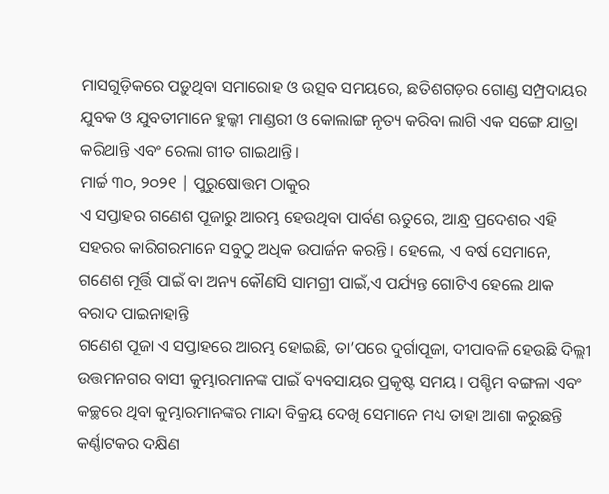ମାସଗୁଡ଼ିକରେ ପଡ଼ୁଥିବା ସମାରୋହ ଓ ଉତ୍ସବ ସମୟରେ, ଛତିଶଗଡ଼ର ଗୋଣ୍ଡ ସମ୍ପ୍ରଦାୟର ଯୁବକ ଓ ଯୁବତୀମାନେ ହୁଲ୍କୀ ମାଣ୍ଡରୀ ଓ କୋଲାଙ୍ଗ ନୃତ୍ୟ କରିବା ଲାଗି ଏକ ସଙ୍ଗେ ଯାତ୍ରା କରିଥାନ୍ତି ଏବଂ ରେଲା ଗୀତ ଗାଇଥାନ୍ତି।
ମାର୍ଚ୍ଚ ୩୦, ୨୦୨୧ | ପୁରୁଷୋତ୍ତମ ଠାକୁର
ଏ ସପ୍ତାହର ଗଣେଶ ପୂଜାରୁ ଆରମ୍ଭ ହେଉଥିବା ପାର୍ବଣ ଋତୁରେ, ଆନ୍ଧ୍ର ପ୍ରଦେଶର ଏହି ସହରର କାରିଗରମାନେ ସବୁଠୁ ଅଧିକ ଉପାର୍ଜନ କରନ୍ତି । ହେଲେ, ଏ ବର୍ଷ ସେମାନେ, ଗଣେଶ ମୂର୍ତ୍ତି ପାଇଁ ବା ଅନ୍ୟ କୌଣସି ସାମଗ୍ରୀ ପାଇଁ,ଏ ପର୍ଯ୍ୟନ୍ତ ଗୋଟିଏ ହେଲେ ଥାକ ବରାଦ ପାଇନାହାନ୍ତି
ଗଣେଶ ପୂଜା ଏ ସପ୍ତାହରେ ଆରମ୍ଭ ହୋଇଛି, ତା’ପରେ ଦୁର୍ଗାପୂଜା, ଦୀପାବଳି ହେଉଛି ଦିଲ୍ଲୀ ଉତ୍ତମନଗର ବାସୀ କୁମ୍ଭାରମାନଙ୍କ ପାଇଁ ବ୍ୟବସାୟର ପ୍ରକୃଷ୍ଟ ସମୟ । ପଶ୍ଚିମ ବଙ୍ଗଳା ଏବଂ କଚ୍ଛରେ ଥିବା କୁମ୍ଭାରମାନଙ୍କର ମାନ୍ଦା ବିକ୍ରୟ ଦେଖି ସେମାନେ ମଧ୍ୟ ତାହା ଆଶା କରୁଛନ୍ତି
କର୍ଣ୍ଣାଟକର ଦକ୍ଷିଣ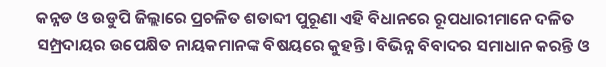କନ୍ନଡ ଓ ଉଡୁପି ଜିଲ୍ଲାରେ ପ୍ରଚଳିତ ଶତାବ୍ଦୀ ପୁରୂଣା ଏହି ବିଧାନରେ ରୂପଧାରୀମାନେ ଦଳିତ ସମ୍ପ୍ରଦାୟର ଉପେକ୍ଷିତ ନାୟକମାନଙ୍କ ବିଷୟରେ କୁହନ୍ତି। ବିଭିନ୍ନ ବିବାଦର ସମାଧାନ କରନ୍ତି ଓ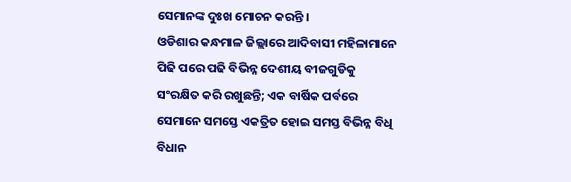ସେମାନଙ୍କ ଦୁଃଖ ମୋଚନ କରନ୍ତି ।
ଓଡିଶାର କନ୍ଧମାଳ ଜିଲ୍ଲାରେ ଆଦିବାସୀ ମହିଳାମାନେ ପିଢି ପରେ ପଢି ବିଭିନ୍ନ ଦେଶୀୟ ବୀଜଗୁଡିକୁ ସଂରକ୍ଷିତ କରି ରଖୁଛନ୍ତି; ଏକ ବାର୍ଷିକ ପର୍ବରେ ସେମାନେ ସମସ୍ତେ ଏକତ୍ରିତ ହୋଇ ସମସ୍ତ ବିଭିନ୍ନ ବିଧି ବିଧାନ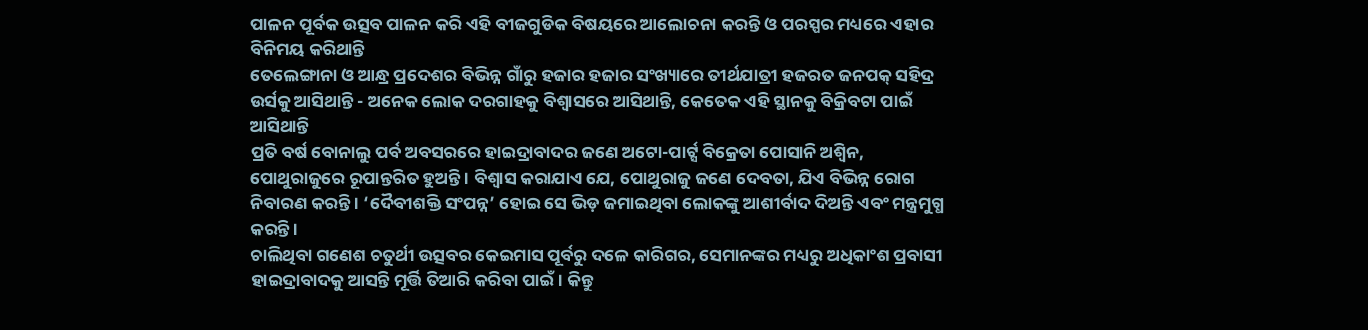ପାଳନ ପୂର୍ବକ ଉତ୍ସବ ପାଳନ କରି ଏହି ବୀଜଗୁଡିକ ବିଷୟରେ ଆଲୋଚନା କରନ୍ତି ଓ ପରସ୍ପର ମଧ୍ୟରେ ଏହାର ବିନିମୟ କରିଥାନ୍ତି
ତେଲେଙ୍ଗାନା ଓ ଆନ୍ଧ୍ର ପ୍ରଦେଶର ବିଭିନ୍ନ ଗାଁରୁ ହଜାର ହଜାର ସଂଖ୍ୟାରେ ତୀର୍ଥଯାତ୍ରୀ ହଜରତ ଜନପକ୍ ସହିଦ୍ର ଉର୍ସକୁ ଆସିଥାନ୍ତି - ଅନେକ ଲୋକ ଦରଗାହକୁ ବିଶ୍ୱାସରେ ଆସିଥାନ୍ତି, କେତେକ ଏହି ସ୍ଥାନକୁ ବିକ୍ରିବଟା ପାଇଁ ଆସିଥାନ୍ତି
ପ୍ରତି ବର୍ଷ ବୋନାଲୁ ପର୍ବ ଅବସରରେ ହାଇଦ୍ରାବାଦର ଜଣେ ଅଟୋ-ପାର୍ଟ୍ସ ବିକ୍ରେତା ପୋସାନି ଅଶ୍ୱିନ, ପୋଥୁରାଜୁରେ ରୂପାନ୍ତରିତ ହୁଅନ୍ତି । ବିଶ୍ୱାସ କରାଯାଏ ଯେ, ପୋଥୁରାଜୁ ଜଣେ ଦେବତା, ଯିଏ ବିଭିନ୍ନ ରୋଗ ନିବାରଣ କରନ୍ତି । ‘ଦୈବୀଶକ୍ତି ସଂପନ୍ନ’ ହୋଇ ସେ ଭିଡ଼ ଜମାଇଥିବା ଲୋକଙ୍କୁ ଆଶୀର୍ବାଦ ଦିଅନ୍ତି ଏବଂ ମନ୍ତ୍ରମୁଗ୍ଧ କରନ୍ତି ।
ଚାଲିଥିବା ଗଣେଶ ଚତୁର୍ଥୀ ଉତ୍ସବର କେଇମାସ ପୂର୍ବରୁ ଦଳେ କାରିଗର, ସେମାନଙ୍କର ମଧ୍ୟରୁ ଅଧିକାଂଶ ପ୍ରବାସୀ ହାଇଦ୍ରାବାଦକୁ ଆସନ୍ତି ମୂର୍ତ୍ତି ତିଆରି କରିବା ପାଇଁ। କିନ୍ତୁ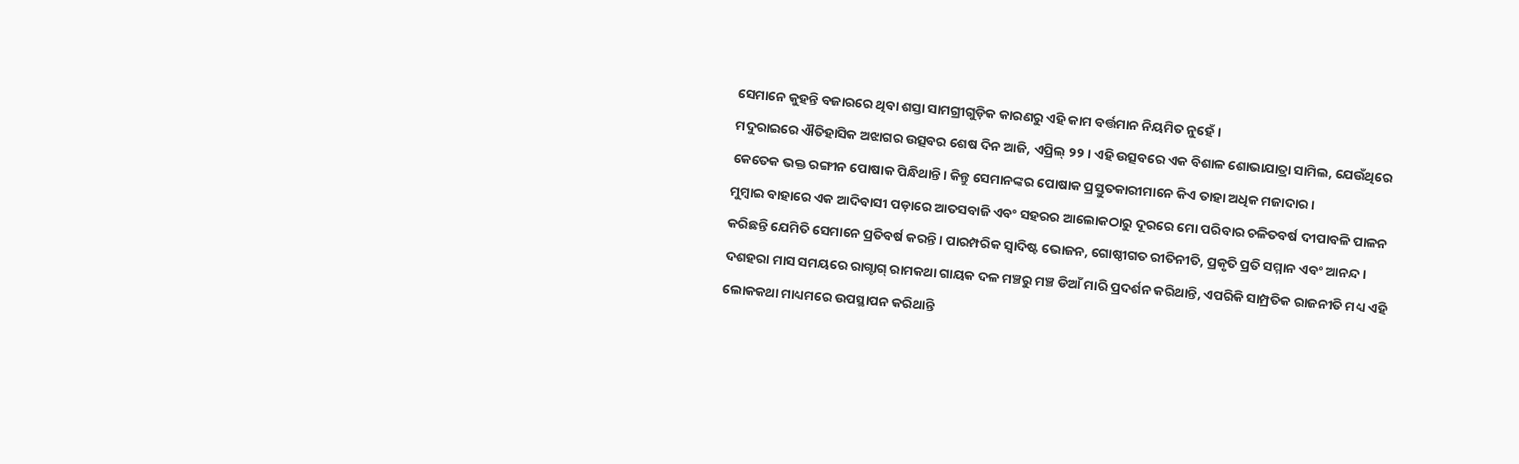ସେମାନେ କୁହନ୍ତି ବଜାରରେ ଥିବା ଶସ୍ତା ସାମଗ୍ରୀଗୁଡ଼ିକ କାରଣରୁ ଏହି କାମ ବର୍ତ୍ତମାନ ନିୟମିତ ନୁହେଁ ।
ମଦୁରାଇରେ ଐତିହାସିକ ଅଝାଗର ଉତ୍ସବର ଶେଷ ଦିନ ଆଜି, ଏପ୍ରିଲ୍ ୨୨। ଏହି ଉତ୍ସବରେ ଏକ ବିଶାଳ ଶୋଭାଯାତ୍ରା ସାମିଲ, ଯେଉଁଥିରେ କେତେକ ଭକ୍ତ ରଙ୍ଗୀନ ପୋଷାକ ପିନ୍ଧିଥାନ୍ତି। କିନ୍ତୁ ସେମାନଙ୍କର ପୋଷାକ ପ୍ରସ୍ତୁତକାରୀମାନେ କିଏ ତାହା ଅଧିକ ମଜାଦାର।
ମୁମ୍ବାଇ ବାହାରେ ଏକ ଆଦିବାସୀ ପଡ଼ାରେ ଆତସବାଜି ଏବଂ ସହରର ଆଲୋକଠାରୁ ଦୂରରେ ମୋ ପରିବାର ଚଳିତବର୍ଷ ଦୀପାବଳି ପାଳନ କରିଛନ୍ତି ଯେମିତି ସେମାନେ ପ୍ରତିବର୍ଷ କରନ୍ତି। ପାରମ୍ପରିକ ସ୍ୱାଦିଷ୍ଟ ଭୋଜନ, ଗୋଷ୍ଠୀଗତ ରୀତିନୀତି, ପ୍ରକୃତି ପ୍ରତି ସମ୍ମାନ ଏବଂ ଆନନ୍ଦ।
ଦଶହରା ମାସ ସମୟରେ ରାଗ୍ଟାଗ୍ ରାମକଥା ଗାୟକ ଦଳ ମଞ୍ଚରୁ ମଞ୍ଚ ଡିଆଁ ମାରି ପ୍ରଦର୍ଶନ କରିଥାନ୍ତି, ଏପରିକି ସାମ୍ପ୍ରତିକ ରାଜନୀତି ମଧ୍ୟ ଏହି ଲୋକକଥା ମାଧ୍ୟମରେ ଉପସ୍ଥାପନ କରିଥାନ୍ତି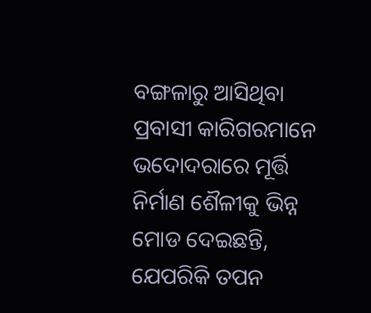ବଙ୍ଗଳାରୁ ଆସିଥିବା ପ୍ରବାସୀ କାରିଗରମାନେ ଭଦୋଦରାରେ ମୂର୍ତ୍ତି ନିର୍ମାଣ ଶୈଳୀକୁ ଭିନ୍ନ ମୋଡ ଦେଇଛନ୍ତି, ଯେପରିକି ତପନ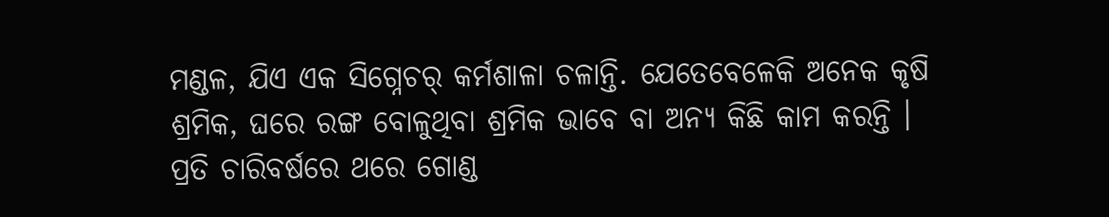ମଣ୍ଡଳ, ଯିଏ ଏକ ସିଗ୍ନେଚର୍ କର୍ମଶାଳା ଚଳାନ୍ତି. ଯେତେବେଳେକି ଅନେକ କୃଷି ଶ୍ରମିକ, ଘରେ ରଙ୍ଗ ବୋଳୁଥିବା ଶ୍ରମିକ ଭାବେ ବା ଅନ୍ୟ କିଛି କାମ କରନ୍ତି ।
ପ୍ରତି ଚାରିବର୍ଷରେ ଥରେ ଗୋଣ୍ଡ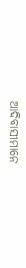ଆଦିବାସୀମାନେ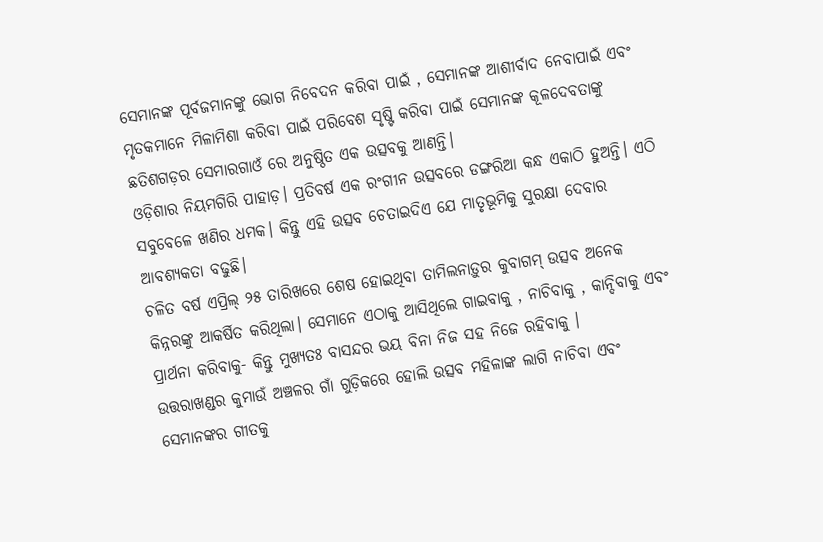ସେମାନଙ୍କ ପୂର୍ବଜମାନଙ୍କୁ ଭୋଗ ନିବେଦନ କରିବା ପାଇଁ , ସେମାନଙ୍କ ଆଶୀର୍ବାଦ ନେବାପାଇଁ ଏବଂ ମୃତକମାନେ ମିଳାମିଶା କରିବା ପାଇଁ ପରିବେଶ ସୃଷ୍ଟି କରିବା ପାଇଁ ସେମାନଙ୍କ କୂଳଦେବତାଙ୍କୁ ଛତିଶଗଡ଼ର ସେମାରଗାଓଁ ରେ ଅନୁଷ୍ଠିତ ଏକ ଉତ୍ସବକୁ ଆଣନ୍ତି।
ଓଡ଼ିଶାର ନିୟମଗିରି ପାହାଡ଼। ପ୍ରତିବର୍ଷ ଏକ ରଂଗୀନ ଉତ୍ସବରେ ଡଙ୍ଗରିଆ କନ୍ଧ ଏକାଠି ହୁଅନ୍ତି। ଏଠି ସବୁବେଳେ ଖଣିର ଧମକ। କିନ୍ତୁ ଏହି ଉତ୍ସବ ଚେତାଇଦିଏ ଯେ ମାତୃଭୂମିକୁ ସୁରକ୍ଷା ଦେବାର ଆବଶ୍ୟକତା ବଢୁଛି।
ଚଳିତ ବର୍ଷ ଏପ୍ରିଲ୍ ୨୫ ତାରିଖରେ ଶେଷ ହୋଇଥିବା ତାମିଲନାଡ଼ୁର କୁବାଗମ୍ ଉତ୍ସବ ଅନେକ କିନ୍ନରଙ୍କୁ ଆକର୍ଷିତ କରିଥିଲା। ସେମାନେ ଏଠାକୁ ଆସିଥିଲେ ଗାଇବାକୁ , ନାଚିବାକୁ , କାନ୍ଦିବାକୁ ଏବଂ ପ୍ରାର୍ଥନା କରିବାକୁ- କିନ୍ତୁ ମୁଖ୍ୟତଃ ବାସନ୍ଦର ଭୟ ବିନା ନିଜ ସହ ନିଜେ ରହିବାକୁ ।
ଉତ୍ତରାଖଣ୍ଡର କୁମାଉଁ ଅଞ୍ଚଳର ଗାଁ ଗୁଡ଼ିକରେ ହୋଲି ଉତ୍ସବ ମହିଳାଙ୍କ ଲାଗି ନାଚିବା ଏବଂ ସେମାନଙ୍କର ଗୀତକୁ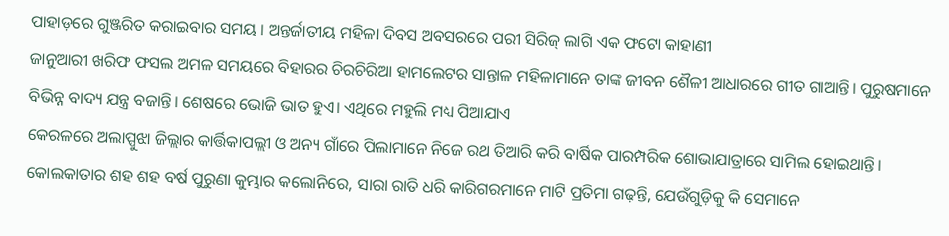ପାହାଡ଼ରେ ଗୁଞ୍ଜରିତ କରାଇବାର ସମୟ । ଅନ୍ତର୍ଜାତୀୟ ମହିଳା ଦିବସ ଅବସରରେ ପରୀ ସିରିଜ୍ ଲାଗି ଏକ ଫଟୋ କାହାଣୀ
ଜାନୁଆରୀ ଖରିଫ ଫସଲ ଅମଳ ସମୟରେ ବିହାରର ଚିରଚିରିଆ ହାମଲେଟର ସାନ୍ତାଳ ମହିଳାମାନେ ତାଙ୍କ ଜୀବନ ଶୈଳୀ ଆଧାରରେ ଗୀତ ଗାଆନ୍ତି। ପୁରୁଷମାନେ ବିଭିନ୍ନ ବାଦ୍ୟ ଯନ୍ତ୍ର ବଜାନ୍ତି। ଶେଷରେ ଭୋଜି ଭାତ ହୁଏ। ଏଥିରେ ମହୁଲି ମଧ୍ୟ ପିଆଯାଏ
କେରଳରେ ଅଲାପ୍ପୁଝା ଜିଲ୍ଲାର କାର୍ତ୍ତିକାପଲ୍ଲୀ ଓ ଅନ୍ୟ ଗାଁରେ ପିଲାମାନେ ନିଜେ ରଥ ତିଆରି କରି ବାର୍ଷିକ ପାରମ୍ପରିକ ଶୋଭାଯାତ୍ରାରେ ସାମିଲ ହୋଇଥାନ୍ତି।
କୋଲକାତାର ଶହ ଶହ ବର୍ଷ ପୁରୁଣା କୁମ୍ଭାର କଲୋନିରେ, ସାରା ରାତି ଧରି କାରିଗରମାନେ ମାଟି ପ୍ରତିମା ଗଢ଼ନ୍ତି, ଯେଉଁଗୁଡ଼ିକୁ କି ସେମାନେ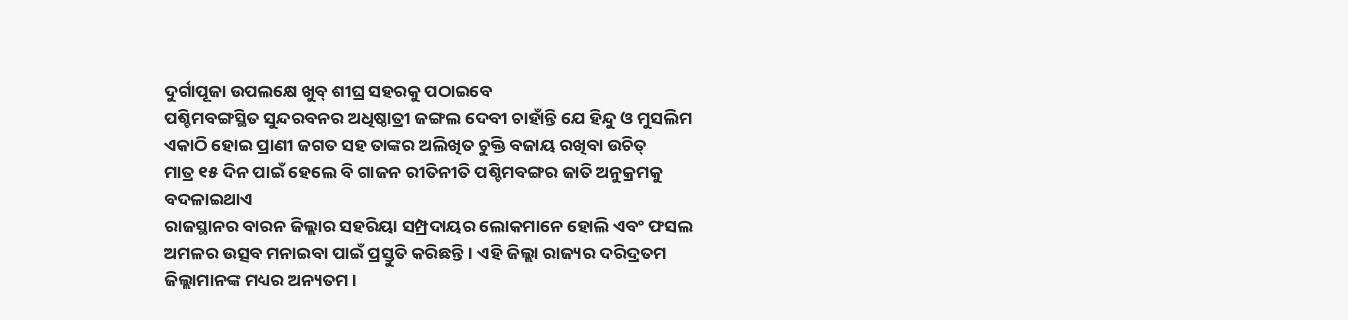ଦୁର୍ଗାପୂଜା ଉପଲକ୍ଷେ ଖୁବ୍ ଶୀଘ୍ର ସହରକୁ ପଠାଇବେ
ପଶ୍ଚିମବଙ୍ଗସ୍ଥିତ ସୁନ୍ଦରବନର ଅଧିଷ୍ଠାତ୍ରୀ ଜଙ୍ଗଲ ଦେବୀ ଚାହାଁନ୍ତି ଯେ ହିନ୍ଦୁ ଓ ମୁସଲିମ ଏକାଠି ହୋଇ ପ୍ରାଣୀ ଜଗତ ସହ ତାଙ୍କର ଅଲିଖିତ ଚୁକ୍ତି ବଜାୟ ରଖିବା ଉଚିତ୍
ମାତ୍ର ୧୫ ଦିନ ପାଇଁ ହେଲେ ବି ଗାଜନ ରୀତିନୀତି ପଶ୍ଚିମବଙ୍ଗର ଜାତି ଅନୁକ୍ରମକୁ ବଦଳାଇଥାଏ
ରାଜସ୍ଥାନର ବାରନ ଜିଲ୍ଲାର ସହରିୟା ସମ୍ପ୍ରଦାୟର ଲୋକମାନେ ହୋଲି ଏବଂ ଫସଲ ଅମଳର ଉତ୍ସବ ମନାଇବା ପାଇଁ ପ୍ରସ୍ତୁତି କରିଛନ୍ତି। ଏହି ଜିଲ୍ଲା ରାଜ୍ୟର ଦରିଦ୍ରତମ ଜିଲ୍ଲାମାନଙ୍କ ମଧ୍ୟର ଅନ୍ୟତମ।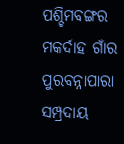ପଶ୍ଚିମବଙ୍ଗର ମକର୍ଦାହ ଗାଁର ପୁରବନ୍ନାପାରା ସମ୍ପ୍ରଦାୟ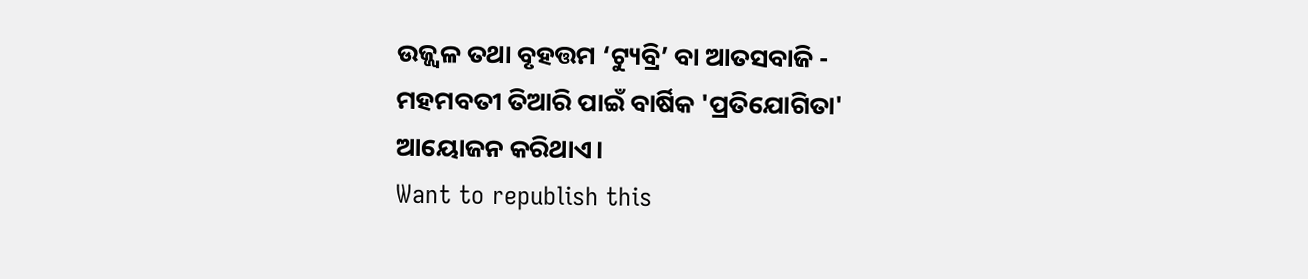ଉଜ୍ଜ୍ୱଳ ତଥା ବୃହତ୍ତମ ‘ଟ୍ୟୁବ୍ରି’ ବା ଆତସବାଜି - ମହମବତୀ ତିଆରି ପାଇଁ ବାର୍ଷିକ 'ପ୍ରତିଯୋଗିତା' ଆୟୋଜନ କରିଥାଏ।
Want to republish this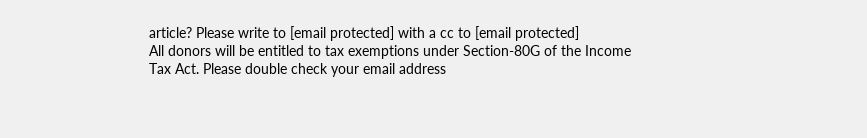article? Please write to [email protected] with a cc to [email protected]
All donors will be entitled to tax exemptions under Section-80G of the Income Tax Act. Please double check your email address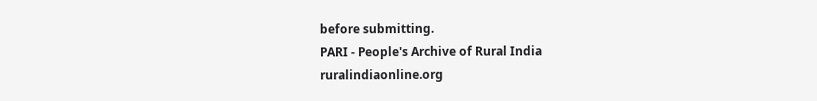before submitting.
PARI - People's Archive of Rural India
ruralindiaonline.org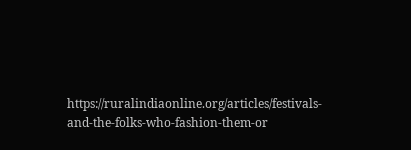https://ruralindiaonline.org/articles/festivals-and-the-folks-who-fashion-them-or